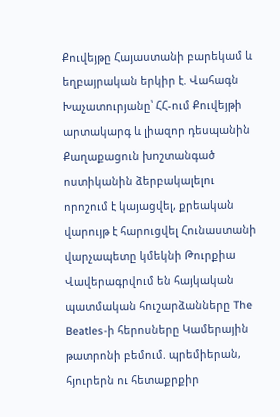Քուվեյթը Հայաստանի բարեկամ և եղբայրական երկիր է. Վահագն Խաչատուրյանը՝ ՀՀ-ում Քուվեյթի արտակարգ և լիազոր դեսպանին Քաղաքացուն խnշտանգած ոստիկանին ձերբակալելու որոշում է կայացվել, քրեական վարույթ է հարուցվել Հունաստանի վարչապետը կմեկնի Թուրքիա Վավերագրվում են հայկական պատմական հուշարձանները The Beatles-ի հերոսները Կամերային թատրոնի բեմում. պրեմիերան, հյուրերն ու հետաքրքիր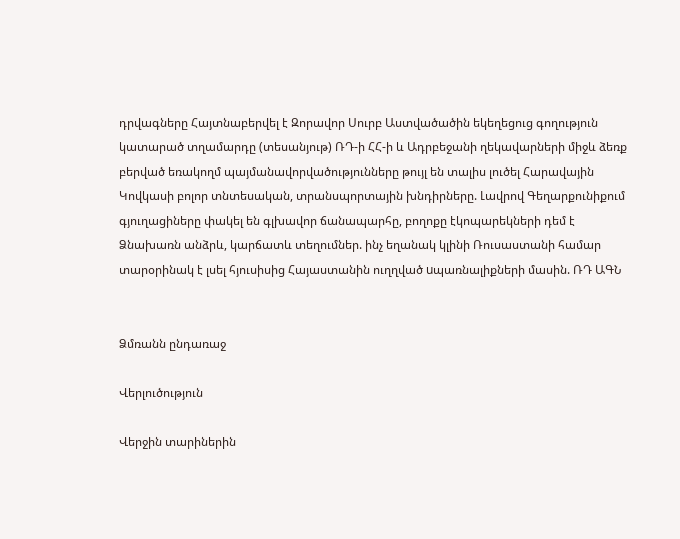դրվագները Հայտնաբերվել է Զորավոր Սուրբ Աստվածածին եկեղեցուց գողություն կատարած տղամարդը (տեսանյութ) ՌԴ-ի ՀՀ-ի և Ադրբեջանի ղեկավարների միջև ձեռք բերված եռակողմ պայմանավորվածությունները թույլ են տալիս լուծել Հարավային Կովկասի բոլոր տնտեսական, տրանսպորտային խնդիրները. Լավրով Գեղարքունիքում գյուղացիները փակել են գլխավոր ճանապարհը, բողոքը էկոպարեկների դեմ է Ձնախառն անձրև, կարճատև տեղումներ. ինչ եղանակ կլինի Ռուսաստանի համար տարօրինակ է լսել հյուսիսից Հայաստանին ուղղված uպառնալիքների մասին. ՌԴ ԱԳՆ


Ձմռանն ընդառաջ

Վերլուծություն

Վերջին տարիներին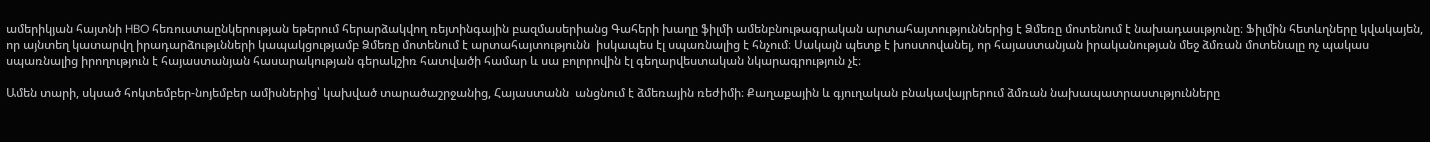ամերիկյան հայտնի HBO հեռուստաընկերության եթերում հերարձակվող ռեյտինգային բազմասերիանց Գահերի խաղը ֆիլմի ամենբնութագրական արտահայտություններից է Ձմեռը մոտենում է նախադասւթյունը։ Ֆիլմին հետևղները կվակայեն, որ այնտեղ կատարվղ իրադարձությւնների կապակցությամբ Ձմեռը մոտենում է արտահայտությունն  իսկապես էլ սպառնալից է հնչում։ Սակայն պետք է խոստովանել, որ հայաստանյան իրականության մեջ ձմռան մոտենալը ոչ պակաս սպառնալից իրողություն է հայաստանյան հասարակության գերակշիռ հատվածի համար և սա բոլորովին էլ գեղարվեստական նկարագրություն չէ։

Ամեն տարի, սկսած հոկտեմբեր-նոյեմբեր ամիսներից՝ կախված տարածաշրջանից, Հայաստանն  անցնում է ձմեռային ռեժիմի։ Քաղաքային և գյուղական բնակավայրերում ձմռան նախապատրաստւթյունները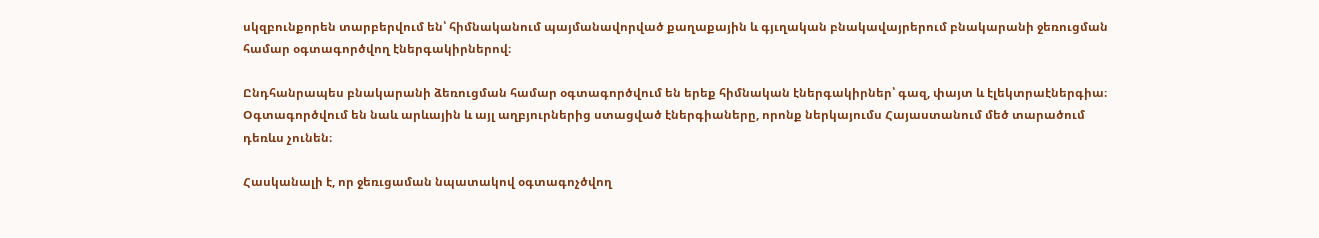սկզբունքորեն տարբերվում են՝ հիմնականում պայմանավորված քաղաքային և գյւղական բնակավայրերում բնակարանի ջեռուցման համար օգտագործվող էներգակիրներով։

Ընդհանրապես բնակարանի ձեռուցման համար օգտագործվում են երեք հիմնական էներգակիրներ՝ գազ, փայտ և էլեկտրաէներգիա։ Օգտագործվում են նաև արևային և այլ աղբյուրներից ստացված էներգիաները, որոնք ներկայումս Հայաստանում մեծ տարածում դեռևս չունեն։

Հասկանալի է, որ ջեռւցաման նպատակով օգտագոչծվող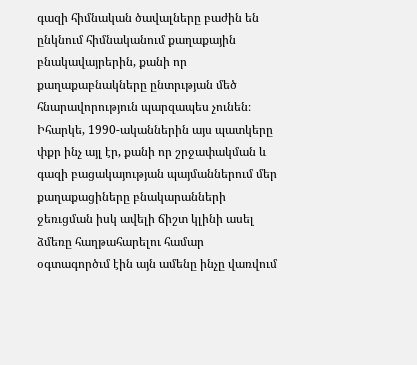գազի հիմնական ծավալները բաժին են ընկնում հիմնականում քաղաքային բնակավայրերին, քանի որ քաղաքաբնակները ընտրւթյան մեծ հնարավորություն պարզապես չունեն։ Իհարկե, 1990-ականներին այս պատկերը փքր ինչ այլ էր, քանի որ շրջափակման և գազի բացակայության պայմաններում մեր քաղաքացիները բնակարանների ջեռւցման իսկ ավելի ճիշտ կլինի ասել ձմեռը հաղթահարելու համար օգտագործւմ էին այն ամենը ինչը վառվում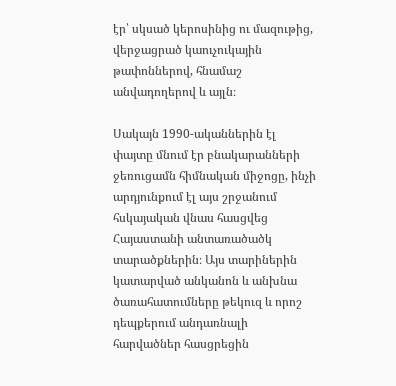էր՝ սկսած կերոսինից ու մազութից, վերջացրած կաուչուկային թափոններով, հնամաշ անվադողերով և այլն։

Սակայն 1990-ականներին էլ փայտը մնում էր բնակարանների ջեռուցամն հիմնական միջոցը, ինչի արդյունքում էլ այս շրջանում հսկայական վնաս հասցվեց Հայաստանի անտառածածկ տարածքներին։ Այս տարիներին կատարված անկանոն և անխնա ծառահատումները թեկուզ և որոշ դեպքերում անդառնալի հարվածներ հասցրեցին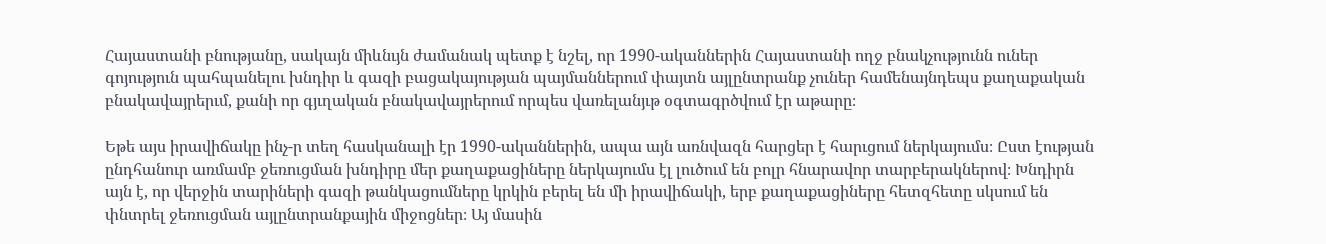Հայաստանի բնությանը, սակայն միևնւյն ժամանակ պետք է նշել, որ 1990-ականներին Հայաստանի ողջ բնակչությունն ուներ գոյություն պահպանելու խնդիր և գազի բացակայության պայմաններում փայտն այլընտրանք չուներ համենայնդեպս քաղաքական բնակավայրերւմ, քանի որ գյւղական բնակավայրերում որպես վառելանյւթ օգտագրծվում էր աթարը։

Եթե այս իրավիճակը ինչ-ր տեղ հասկանալի էր 1990-ականներին, ապա այն առնվազն հարցեր է հարւցում ներկայումս։ Ըստ էության ընդհանուր առմամբ ջեռուցման խնդիրը մեր քաղաքացիները ներկայումս էլ լուծում են բոլր հնարավոր տարբերակներով։ Խնդիրն այն է, որ վերջին տարիների գազի թանկացումները կրկին բերել են մի իրավիճակի, երբ քաղաքացիները հետզհետը սկսում են փնտրել ջեռուցման այլընտրանքային միջոցներ։ Այ մասին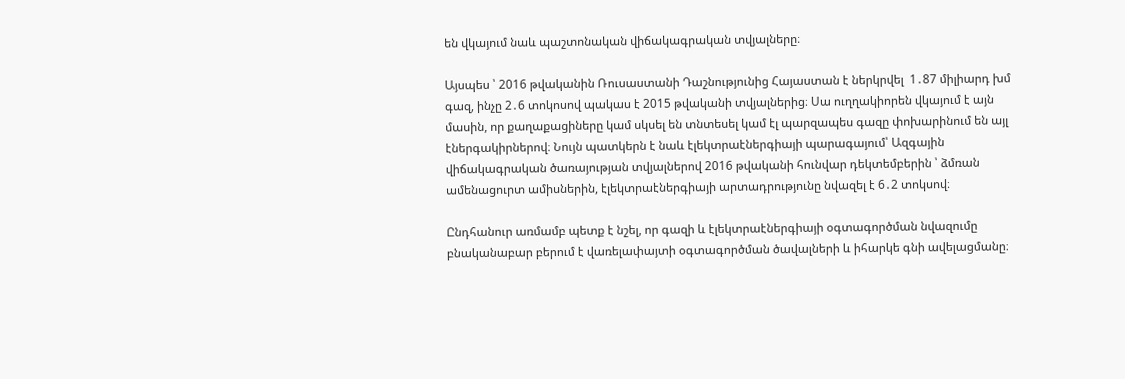են վկայում նաև պաշտոնական վիճակագրական տվյալները։

Այսպես ՝ 2016 թվականին Ռուսաստանի Դաշնությունից Հայաստան է ներկրվել  1․87 միլիարդ խմ գազ, ինչը 2․6 տոկոսով պակաս է 2015 թվականի տվյալներից։ Սա ուղղակիորեն վկայում է այն մասին, որ քաղաքացիները կամ սկսել են տնտեսել կամ էլ պարզապես գազը փոխարինում են այլ էներգակիրներով։ Նույն պատկերն է նաև էլեկտրաէներգիայի պարագայում՝ Ազգային վիճակագրական ծառայության տվյալներով 2016 թվականի հունվար դեկտեմբերին ՝ ձմռան ամենացուրտ ամիսներին, էլեկտրաէներգիայի արտադրությունը նվազել է 6․2 տոկսով։

Ընդհանուր առմամբ պետք է նշել, որ գազի և էլեկտրաէներգիայի օգտագործման նվազումը բնականաբար բերում է վառելափայտի օգտագործման ծավալների և իհարկե գնի ավելացմանը։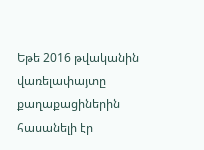Եթե 2016 թվականին վառելափայտը քաղաքացիներին հասանելի էր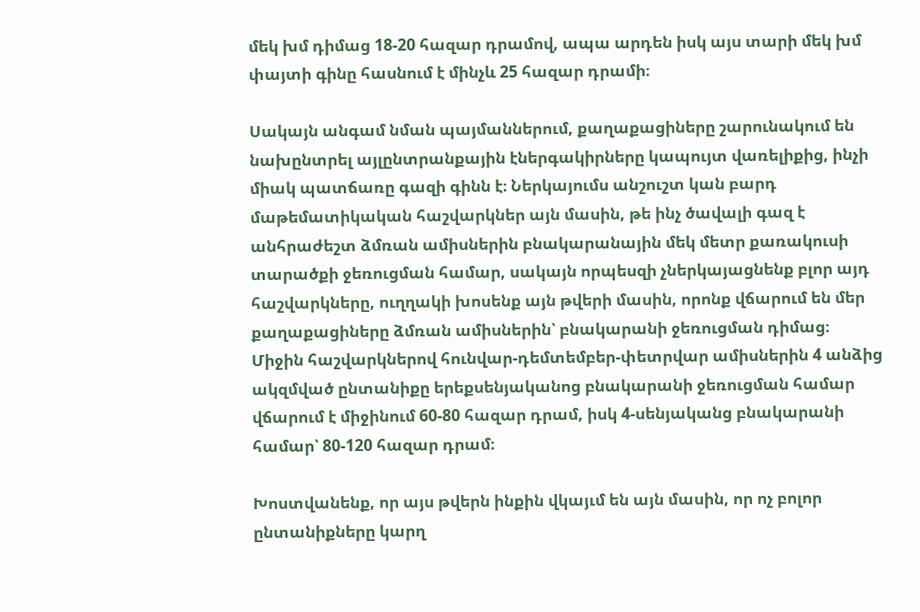մեկ խմ դիմաց 18-20 հազար դրամով, ապա արդեն իսկ այս տարի մեկ խմ փայտի գինը հասնում է մինչև 25 հազար դրամի։

Սակայն անգամ նման պայմաններում, քաղաքացիները շարունակում են նախընտրել այլընտրանքային էներգակիրները կապույտ վառելիքից, ինչի միակ պատճառը գազի գինն է։ Ներկայումս անշուշտ կան բարդ մաթեմատիկական հաշվարկներ այն մասին, թե ինչ ծավալի գազ է անհրաժեշտ ձմռան ամիսներին բնակարանային մեկ մետր քառակուսի տարածքի ջեռուցման համար, սակայն որպեսզի չներկայացնենք բլոր այդ հաշվարկները, ուղղակի խոսենք այն թվերի մասին, որոնք վճարում են մեր քաղաքացիները ձմռան ամիսներին՝ բնակարանի ջեռուցման դիմաց։ Միջին հաշվարկներով հունվար-դեմտեմբեր-փետրվար ամիսներին 4 անձից ակզմված ընտանիքը երեքսենյականոց բնակարանի ջեռուցման համար վճարում է միջինում 60-80 հազար դրամ, իսկ 4-սենյականց բնակարանի  համար՝ 80-120 հազար դրամ։

Խոստվանենք, որ այս թվերն ինքին վկայւմ են այն մասին, որ ոչ բոլոր ընտանիքները կարղ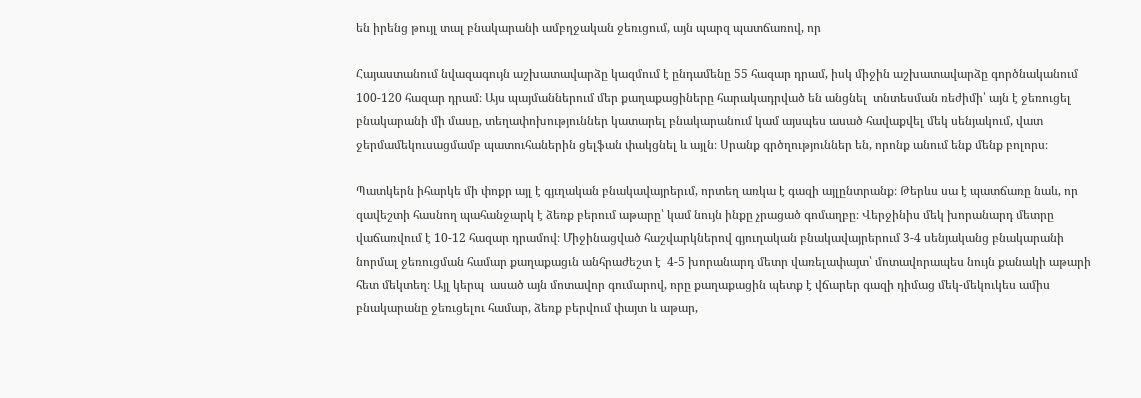են իրենց թույլ տալ բնակարանի ամբղջական ջեռւցում, այն պարզ պատճառով, որ

Հայաստանում նվազագույն աշխատավարձը կազմում է ընդամենը 55 հազար դրամ, իսկ միջին աշխատավարձը գործնականում 100-120 հազար դրամ։ Այս պայմաններում մեր քաղաքացիները հարակադրված են անցնել  տնտեսման ռեժիմի՝ այն է ջեռուցել բնակարանի մի մասը, տեղափոխություններ կատարել բնակարանում կամ այսպես ասած հավաքվել մեկ սենյակում, վատ ջերմամեկուսացմամբ պատուհաներին ցելֆան փակցնել և այլն։ Սրանք գրծղություններ են, որոնք անում ենք մենք բոլորս։

Պատկերն իհարկե մի փոքր այլ է գյւղական բնակավայրերւմ, որտեղ առկա է գազի այլընտրանք։ Թերևս սա է պատճառը նաև, որ զավեշտի հասնող պահանջարկ է ձեռք բերում աթարը՝ կամ նույն ինքը չրացած գոմաղբը։ Վերջինիս մեկ խորանարդ մետրը վաճառվում է 10-12 հազար դրամով։ Միջինացված հաշվարկներով գյուղական բնակավայրերում 3-4 սենյականց բնակարանի նորմալ ջեռուցման համար քաղաքացւն անհրաժեշտ է  4-5 խորանարդ մետր վառելափայտ՝ մոտավորապես նույն քանակի աթարի հետ մեկտեղ։ Այլ կերպ  ասած այն մոտավոր գումարով, որը քաղաքացին պետք է վճարեր գազի դիմաց մեկ-մեկուկես ամիս բնակարանը ջեռւցելու համար, ձեռք բերվում փայտ և աթար,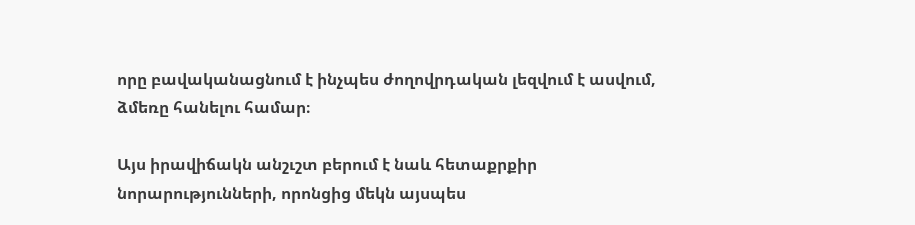որը բավականացնում է ինչպես ժողովրդական լեզվում է ասվում, ձմեռը հանելու համար։

Այս իրավիճակն անշւշտ բերում է նաև հետաքրքիր նորարությունների, որոնցից մեկն այսպես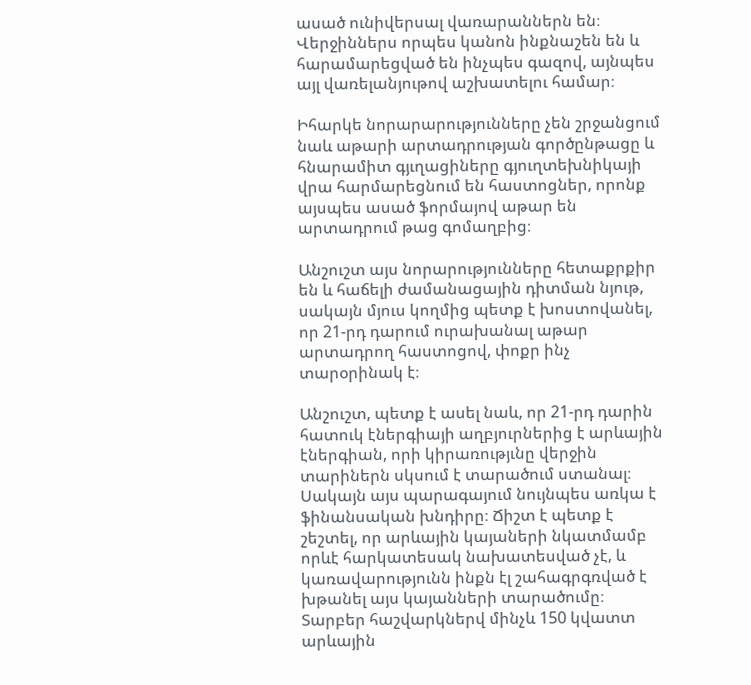ասած ունիվերսալ վառարաններն են։ Վերջիններս որպես կանոն ինքնաշեն են և հարամարեցված են ինչպես գազով, այնպես այլ վառելանյութով աշխատելու համար։

Իհարկե նորարարությունները չեն շրջանցում նաև աթարի արտադրության գործընթացը և հնարամիտ գյւղացիները գյուղտեխնիկայի վրա հարմարեցնում են հաստոցներ, որոնք այսպես ասած ֆորմայով աթար են արտադրում թաց գոմաղբից։

Անշուշտ այս նորարությունները հետաքրքիր են և հաճելի ժամանացային դիտման նյութ, սակայն մյուս կողմից պետք է խոստովանել, որ 21-րդ դարում ուրախանալ աթար արտադրող հաստոցով, փոքր ինչ տարօրինակ է։

Անշուշտ, պետք է ասել նաև, որ 21-րդ դարին հատուկ էներգիայի աղբյուրներից է արևային էներգիան, որի կիրառությւնը վերջին տարիներն սկսում է տարածում ստանալ։ Սակայն այս պարագայում նույնպես առկա է ֆինանսական խնդիրը։ Ճիշտ է պետք է շեշտել, որ արևային կայաների նկատմամբ որևէ հարկատեսակ նախատեսված չէ, և կառավարությունն ինքն էլ շահագրգռված է խթանել այս կայանների տարածումը։ Տարբեր հաշվարկներվ մինչև 150 կվատտ արևային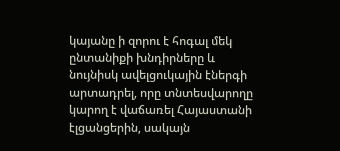կայանը ի զորու է հոգալ մեկ ընտանիքի խնդիրները և նույնիսկ ավելցուկային էներգի արտադրել, որը տնտեսվարողը կարող է վաճառել Հայաստանի էլցանցերին, սակայն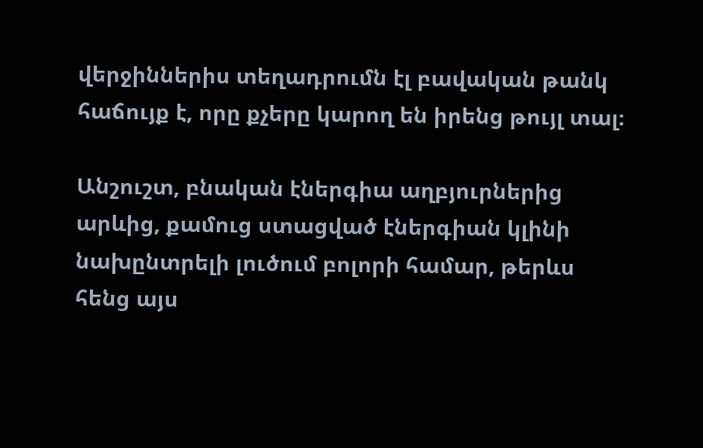վերջիններիս տեղադրումն էլ բավական թանկ հաճույք է, որը քչերը կարող են իրենց թույլ տալ։

Անշուշտ, բնական էներգիա աղբյուրներից արևից, քամուց ստացված էներգիան կլինի նախընտրելի լուծում բոլորի համար, թերևս հենց այս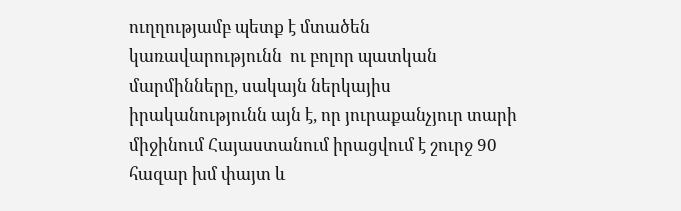ուղղությամբ պետք է մտածեն կառավարությունն  ու բոլոր պատկան մարմինները, սակայն ներկայիս իրականությունն այն է, որ յուրաքանչյուր տարի միջինում Հայաստանում իրացվում է շուրջ 90 հազար խմ փայտ և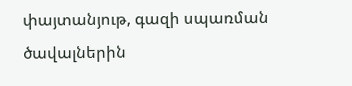փայտանյութ, գազի սպառման ծավալներին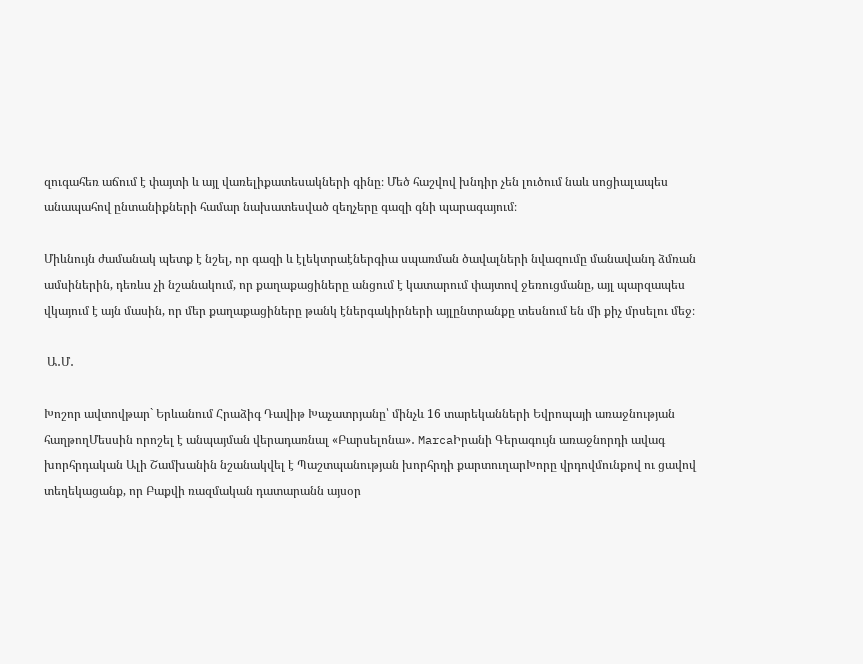զուգահեռ աճում է փայտի և այլ վառելիքատեսակների գինը։ Մեծ հաշվով խնդիր չեն լուծում նաև սոցիալապես անապահով ընտանիքների համար նախատեսված զեղչերը գազի գնի պարագայում։

Միևնույն ժամանակ պետք է նշել, որ գազի և էլեկտրաէներգիա սպառման ծավալների նվազումը մանավանդ ձմռան ամսիներին, դեռևս չի նշանակում, որ քաղաքացիները անցում է կատարում փայտով ջեռուցմանը, այլ պարզապես վկայում է այն մասին, որ մեր քաղաքացիները թանկ էներգակիրների այլընտրանքը տեսնում են մի քիչ մրսելու մեջ։

 Ա․Մ․

Խոշոր ավտովթար` Երևանում Հրաձիգ Դավիթ Խաչատրյանը՝ մինչև 16 տարեկանների Եվրոպայի առաջնության հաղթողՄեսսին որոշել է անպայման վերադառնալ «Բարսելոնա»․ MarcaԻրանի Գերագույն առաջնորդի ավագ խորհրդական Ալի Շամխանին նշանակվել է Պաշտպանության խորհրդի քարտուղարԽորը վրդովմունքով ու ցավով տեղեկացանք, որ Բաքվի ռազմական դատարանն այսօր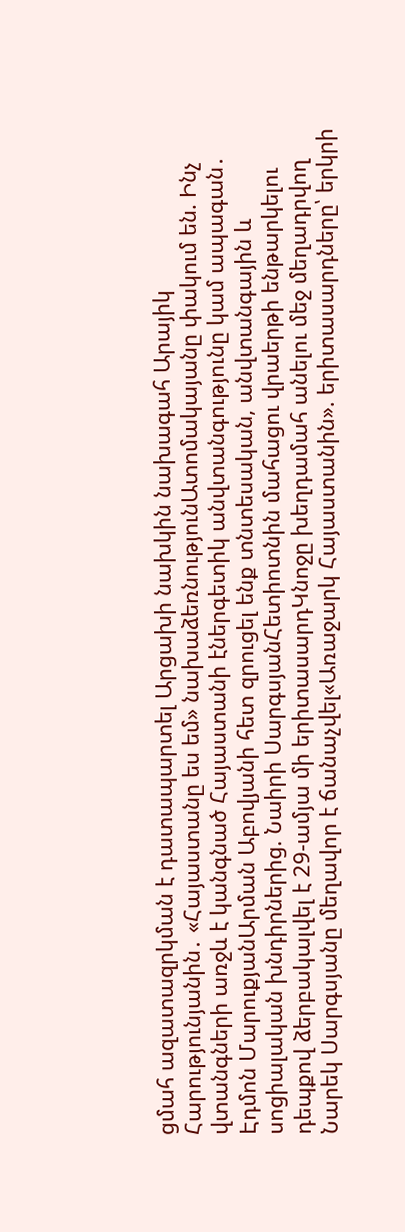ցմահ ազատազրկման է դատապարտել Արցախի նախկին նախագահ Արայիկ Հարությունյանին․ «Հայաստանը ես եմ» նախաձեռնությունԱտոմակայանը փակում են. Ինչ վտանգների առջև է կանգնած Հայաստանի էներգետիկ անվտանգությունը կամ ապագան․ Էդմոն ՄարուքյանԱրման Աբովյանի հետ զրուցել ենք տնտեսական, անվտանգային և սոցիալական խնդիրներից. Նաիրի ՍարգսյանՀետիոտնին մահացու վրաերթի ենթարկելու դեպքով ձերբակալվել է 29-ամյա մի երիտասարդԿնոջը խեղդամահ անելու մեջ մեղադրվող Նարեկ Սարգսյանը մեղավոր է ճանաչվել«Առաջարկ Հայաստանին». երիտասարդները՝ երկրի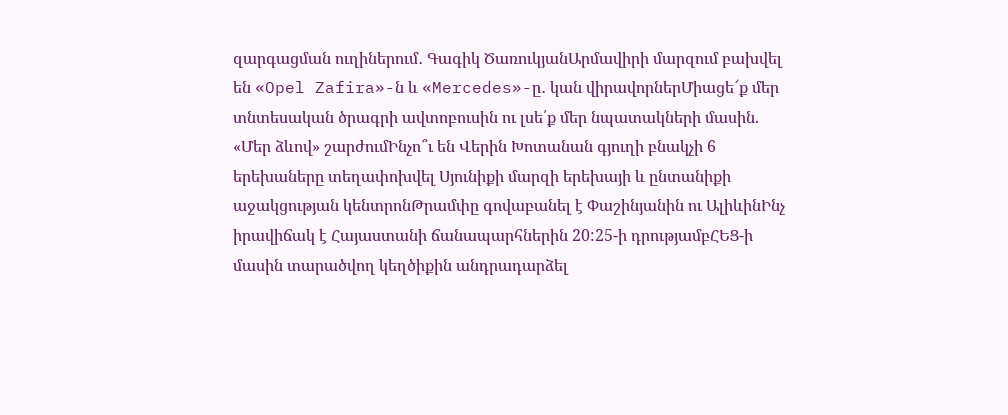զարգացման ուղիներում․ Գագիկ ԾառուկյանԱրմավիրի մարզում բախվել են «Opel Zafira»-ն և «Mercedes»-ը․ կան վիրավորներՄիացե՜ք մեր տնտեսական ծրագրի ավտոբուսին ու լսե՛ք մեր նպատակների մասին. «Մեր ձևով» շարժումԻնչո՞ւ են Վերին Խոտանան գյուղի բնակչի 6 երեխաները տեղափոխվել Սյունիքի մարզի երեխայի և ընտանիքի աջակցության կենտրոնԹրամփը գովաբանել է Փաշինյանին ու ԱլիևինԻնչ իրավիճակ է Հայաստանի ճանապարհներին 20:25-ի դրությամբՀԵՑ-ի մասին տարածվող կեղծիքին անդրադարձել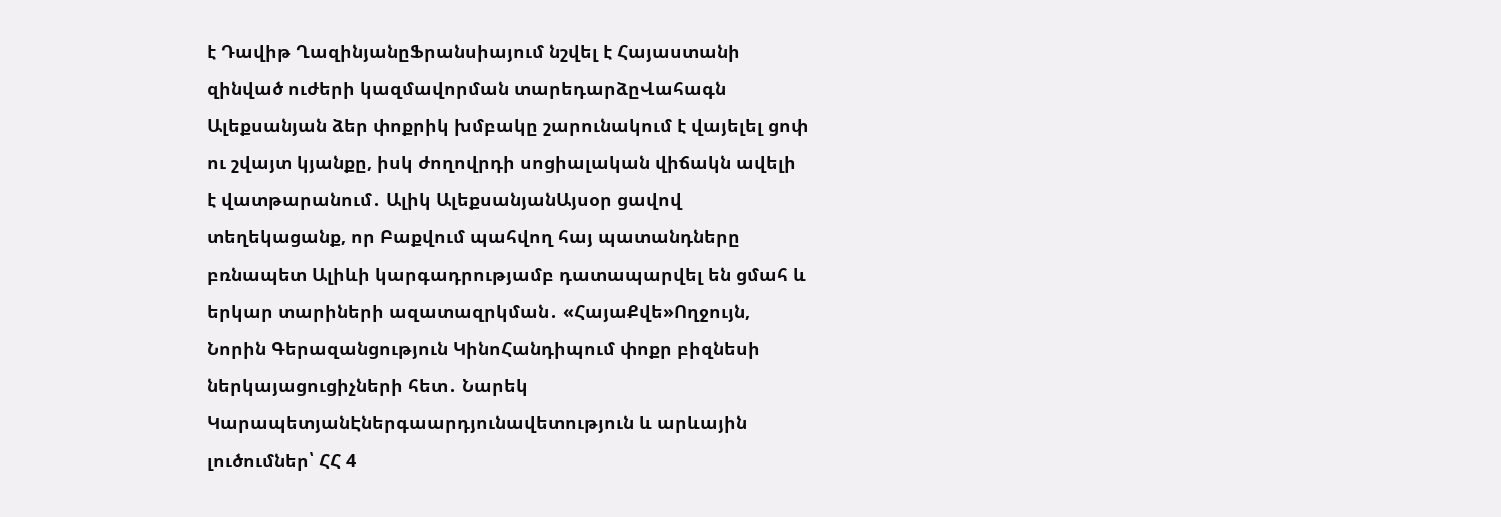է Դավիթ ՂազինյանըՖրանսիայում նշվել է Հայաստանի զինված ուժերի կազմավորման տարեդարձըՎահագն Ալեքսանյան ձեր փոքրիկ խմբակը շարունակում է վայելել ցոփ ու շվայտ կյանքը, իսկ ժողովրդի սոցիալական վիճակն ավելի է վատթարանում․ Ալիկ ԱլեքսանյանԱյսօր ցավով տեղեկացանք, որ Բաքվում պահվող հայ պատանդները բռնապետ Ալիևի կարգադրությամբ դատապարվել են ցմահ և երկար տարիների ազատազրկման․ «ՀայաՔվե»Ողջույն, Նորին Գերազանցություն ԿինոՀանդիպում փոքր բիզնեսի ներկայացուցիչների հետ․ Նարեկ ԿարապետյանԷներգաարդյունավետություն և արևային լուծումներ՝ ՀՀ 4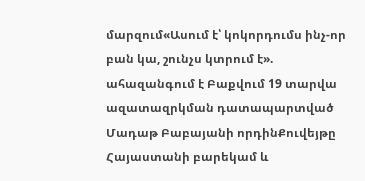մարզում«Ասում է՝ կոկորդումս ինչ-որ բան կա, շունչս կտրում է». ահազանգում է Բաքվում 19 տարվա ազատազրկման դատապարտված Մադաթ Բաբայանի որդինՔուվեյթը Հայաստանի բարեկամ և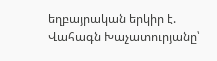եղբայրական երկիր է. Վահագն Խաչատուրյանը՝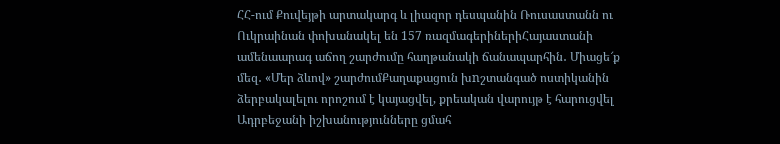ՀՀ-ում Քուվեյթի արտակարգ և լիազոր դեսպանին Ռուսաստանն ու Ուկրաինան փոխանակել են 157 ռազմագերիներիՀայաստանի ամենաարագ աճող շարժումը հաղթանակի ճանապարհին․ Միացե՜ք մեզ․ «Մեր ձևով» շարժումՔաղաքացուն խnշտանգած ոստիկանին ձերբակալելու որոշում է կայացվել, քրեական վարույթ է հարուցվել Ադրբեջանի իշխանությունները ցմահ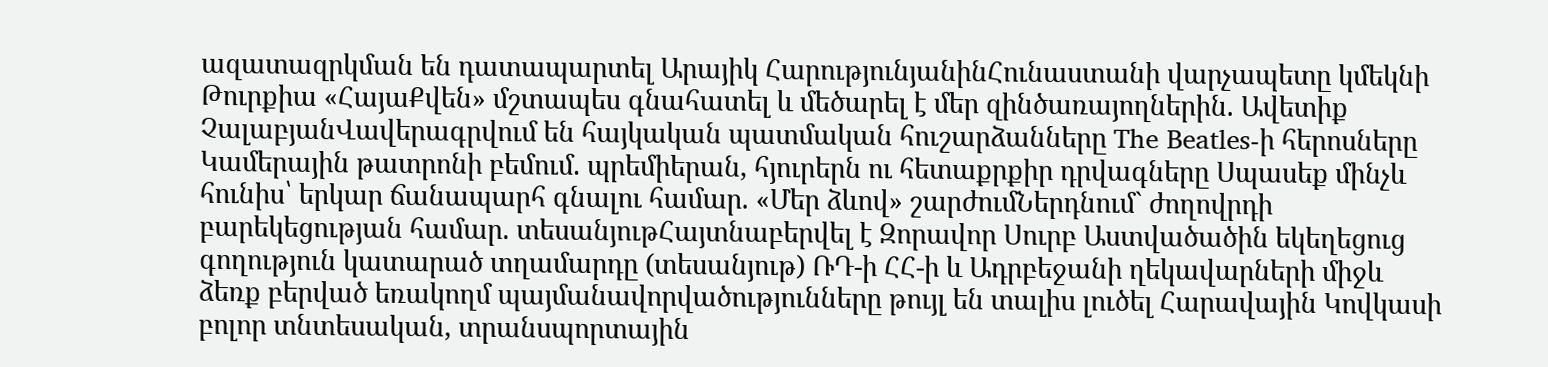ազատազրկման են դատապարտել Արայիկ ՀարությունյանինՀունաստանի վարչապետը կմեկնի Թուրքիա «ՀայաՔվեն» մշտապես գնահատել և մեծարել է մեր զինծառայողներին. Ավետիք ՉալաբյանՎավերագրվում են հայկական պատմական հուշարձանները The Beatles-ի հերոսները Կամերային թատրոնի բեմում. պրեմիերան, հյուրերն ու հետաքրքիր դրվագները Սպասեք մինչև հունիս՝ երկար ճանապարհ գնալու համար. «Մեր ձևով» շարժումՆերդնում` ժողովրդի բարեկեցության համար. տեսանյութՀայտնաբերվել է Զորավոր Սուրբ Աստվածածին եկեղեցուց գողություն կատարած տղամարդը (տեսանյութ) ՌԴ-ի ՀՀ-ի և Ադրբեջանի ղեկավարների միջև ձեռք բերված եռակողմ պայմանավորվածությունները թույլ են տալիս լուծել Հարավային Կովկասի բոլոր տնտեսական, տրանսպորտային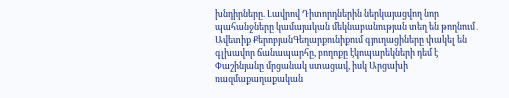խնդիրները. Լավրով Դիտորդներին ներկայացվող նոր պահանջները կամայական մեկնաբանության տեղ են թողնում․ Ավետիք ՔերոբյանԳեղարքունիքում գյուղացիները փակել են գլխավոր ճանապարհը, բողոքը էկոպարեկների դեմ է Փաշինյանը մրցանակ ստացավ, իսկ Արցախի ռազմաքաղաքական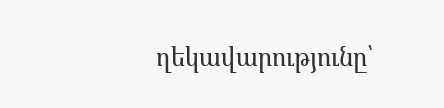ղեկավարությունը՝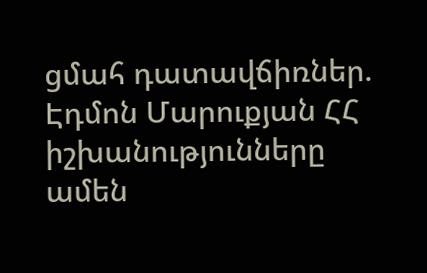ցմահ դատավճիռներ. Էդմոն Մարուքյան ՀՀ իշխանությունները ամեն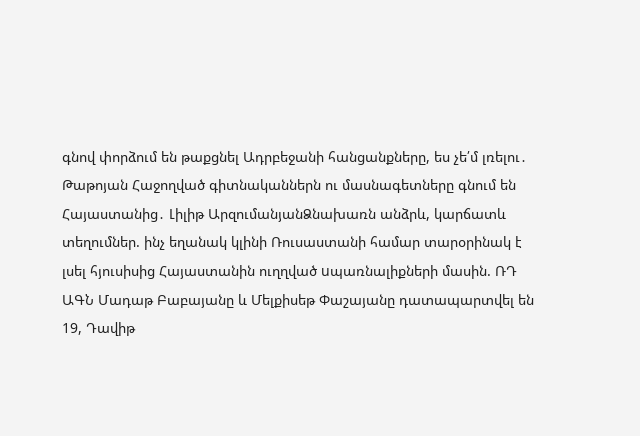գնով փորձում են թաքցնել Ադրբեջանի հանցանքները, ես չե՛մ լռելու․ Թաթոյան Հաջողված գիտնականներն ու մասնագետները գնում են Հայաստանից․ Լիլիթ ԱրզումանյանՁնախառն անձրև, կարճատև տեղումներ. ինչ եղանակ կլինի Ռուսաստանի համար տարօրինակ է լսել հյուսիսից Հայաստանին ուղղված uպառնալիքների մասին. ՌԴ ԱԳՆ Մադաթ Բաբայանը և Մելքիսեթ Փաշայանը դատապարտվել են 19, Դավիթ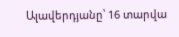Ալավերդյանը՝ 16 տարվա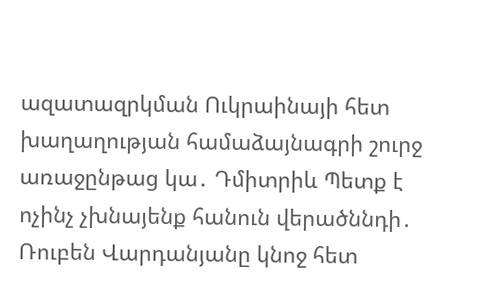ազատազրկման Ուկրաինայի հետ խաղաղության համաձայնագրի շուրջ առաջընթաց կա․ Դմիտրիև Պետք է ոչինչ չխնայենք հանուն վերածննդի․ Ռուբեն Վարդանյանը կնոջ հետ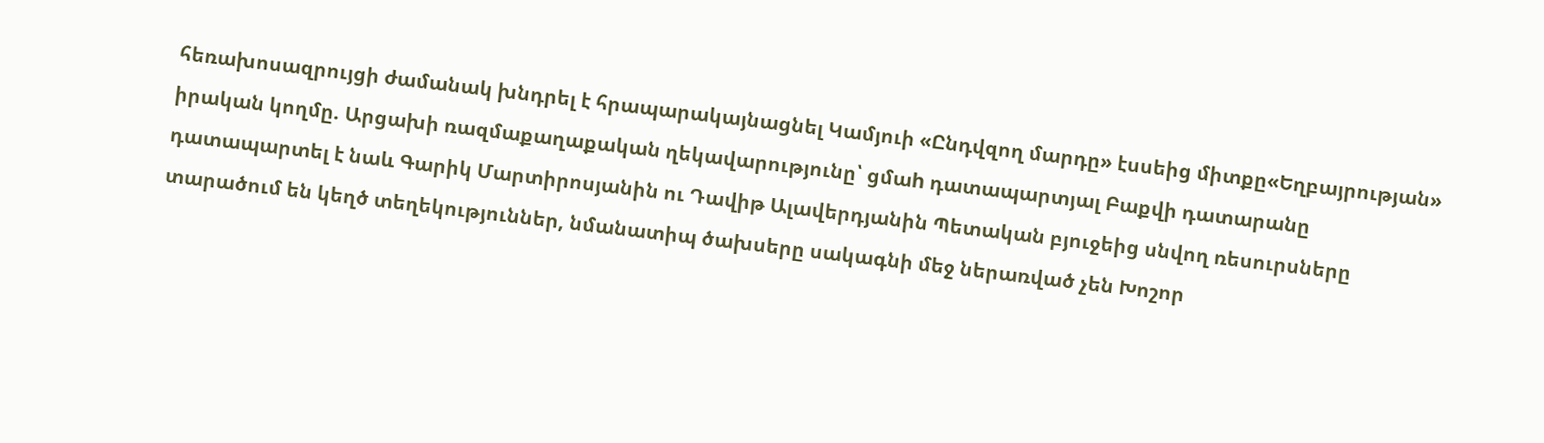հեռախոսազրույցի ժամանակ խնդրել է հրապարակայնացնել Կամյուի «Ընդվզող մարդը» էսսեից միտքը«Եղբայրության» իրական կողմը. Արցախի ռազմաքաղաքական ղեկավարությունը՝ ցմաh դատապարտյալ Բաքվի դատարանը դատապարտել է նաև Գարիկ Մարտիրոսյանին ու Դավիթ Ալավերդյանին Պետական բյուջեից սնվող ռեսուրսները տարածում են կեղծ տեղեկություններ, նմանատիպ ծախսերը սակագնի մեջ ներառված չեն Խոշոր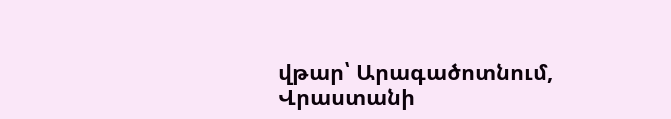վթար՝ Արագածոտնում, Վրաստանի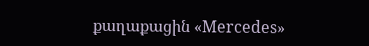քաղաքացին «Mercedes»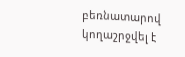բեռնատարով կողաշրջվել է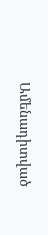Ամենադիտված